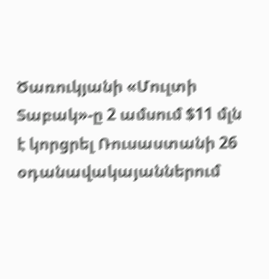Ծառուկյանի «Մուլտի Տաբակ»-ը 2 ամսում $11 մլն է կորցրել Ռուսաստանի 26 օդանավակայաններում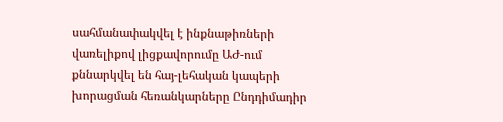սահմանափակվել է ինքնաթիռների վառելիքով լիցքավորումը ԱԺ-ում քննարկվել են հայ-լեհական կապերի խորացման հեռանկարները Ընդդիմադիր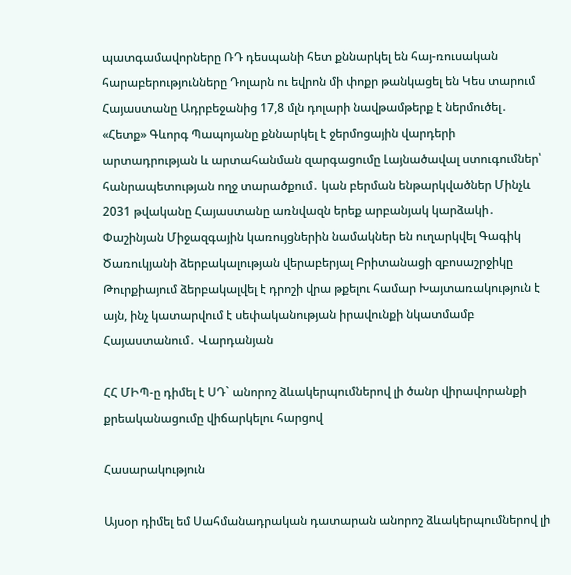պատգամավորները ՌԴ դեսպանի հետ քննարկել են հայ-ռուսական հարաբերությունները Դոլարն ու եվրոն մի փոքր թանկացել են Կես տարում Հայաստանը Ադրբեջանից 17,8 մլն դոլարի նավթամթերք է ներմուծել․ «Հետք» Գևորգ Պապոյանը քննարկել է ջերմոցային վարդերի արտադրության և արտահանման զարգացումը Լայնածավալ ստուգումներ՝ հանրապետության ողջ տարածքում․ կան բերման ենթարկվածներ Մինչև 2031 թվականը Հայաստանը առնվազն երեք արբանյակ կարձակի․ Փաշինյան Միջազգային կառույցներին նամակներ են ուղարկվել Գագիկ Ծառուկյանի ձերբակալության վերաբերյալ Բրիտանացի զբոսաշրջիկը Թուրքիայում ձերբակալվել է դրոշի վրա թքելու համար Խայտառակություն է այն, ինչ կատարվում է սեփականության իրավունքի նկատմամբ Հայաստանում․ Վարդանյան

ՀՀ ՄԻՊ-ը դիմել է ՍԴ` անորոշ ձևակերպումներով լի ծանր վիրավորանքի քրեականացումը վիճարկելու հարցով

Հասարակություն

Այսօր դիմել եմ Սահմանադրական դատարան անորոշ ձևակերպումներով լի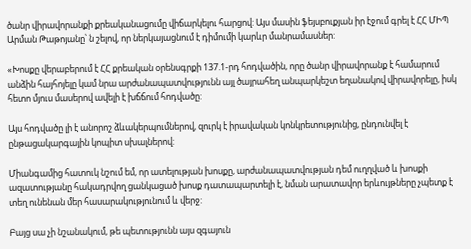ծանր վիրավորանքի քրեականացումը վիճարկելու հարցով: Այս մասին ֆեյսբուքյան իր էջում գրել է ՀՀ ՄԻՊ Արման Թաթոյանը՝ ն շելով, որ ներկայացնում է դիմումի կարևր մանրամասներ:

«Խոսքը վերաբերում է ՀՀ քրեական օրենսգրքի 137.1-րդ հոդվածին, որը ծանր վիրավորանք է համարում անձին հայհոյելը կամ նրա արժանապատվությունն այլ ծայրահեղ անպարկեշտ եղանակով վիրավորելը, իսկ հետո մյուս մասերով ավելի է խճճում հոդվածը:

Այս հոդվածը լի է անորոշ ձևակերպումներով, զուրկ է իրավական կոնկրետությունից, ընդունվել է ընթացակարգային կոպիտ սխալներով:

Միանգամից հատուկ նշում եմ, որ ատելության խոսքը, արժանապատվության դեմ ուղղված և խոսքի ազատությանը հակադրվող ցանկացած խոսք դատապարտելի է, նման արատավոր երևույթները չպետք է տեղ ունենան մեր հասարակությունում և վերջ:

Բայց սա չի նշանակում, թե պետությունն այս զգայուն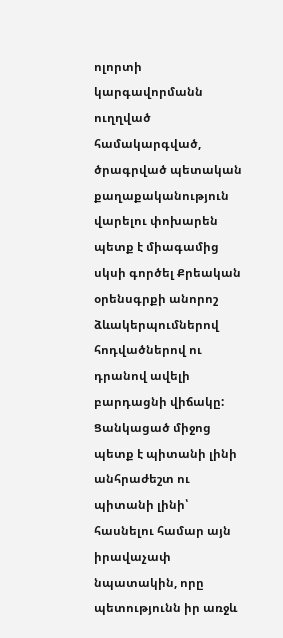ոլորտի կարգավորմանն ուղղված համակարգված, ծրագրված պետական քաղաքականություն վարելու փոխարեն պետք է միագամից սկսի գործել Քրեական օրենսգրքի անորոշ ձևակերպումներով հոդվածներով ու դրանով ավելի բարդացնի վիճակը: Ցանկացած միջոց պետք է պիտանի լինի անհրաժեշտ ու պիտանի լինի՝ հասնելու համար այն իրավաչափ նպատակին, որը պետությունն իր առջև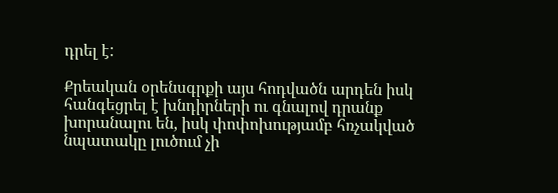դրել է:

Քրեական օրենսգրքի այս հոդվածն արդեն իսկ հանգեցրել է խնդիրների ու գնալով դրանք խորանալու են, իսկ փոփոխությամբ հռչակված նպատակը լուծում չի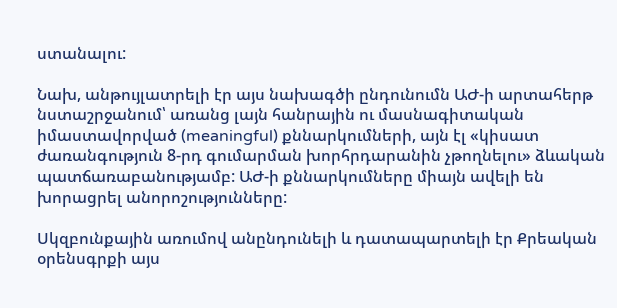ստանալու:

Նախ, անթույլատրելի էր այս նախագծի ընդունումն ԱԺ-ի արտահերթ նստաշրջանում՝ առանց լայն հանրային ու մասնագիտական իմաստավորված (meaningful) քննարկումների, այն էլ «կիսատ ժառանգություն 8-րդ գումարման խորհրդարանին չթողնելու» ձևական պատճառաբանությամբ: ԱԺ-ի քննարկումները միայն ավելի են խորացրել անորոշությունները:

Սկզբունքային առումով անընդունելի և դատապարտելի էր Քրեական օրենսգրքի այս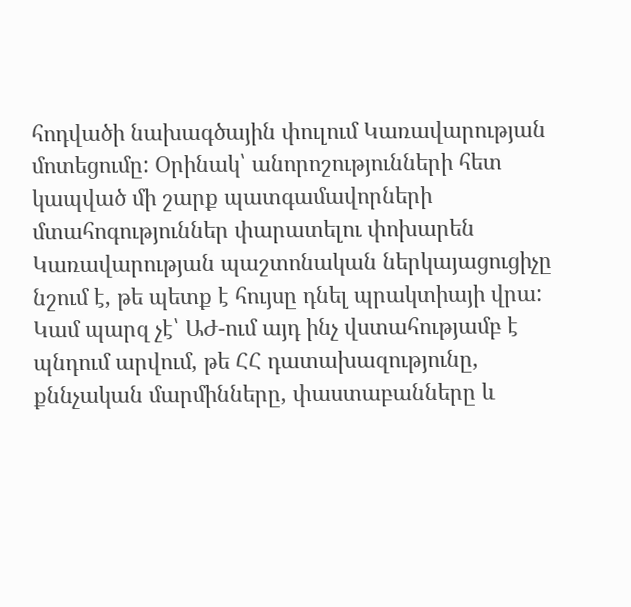հոդվածի նախագծային փուլում Կառավարության մոտեցումը: Օրինակ՝ անորոշությունների հետ կապված մի շարք պատգամավորների մտահոգություններ փարատելու փոխարեն Կառավարության պաշտոնական ներկայացուցիչը նշում է, թե պետք է հույսը դնել պրակտիայի վրա: Կամ պարզ չէ՝ ԱԺ-ում այդ ինչ վստահությամբ է պնդում արվում, թե ՀՀ դատախազությունը, քննչական մարմինները, փաստաբանները և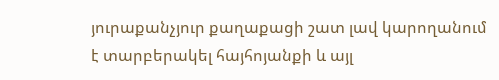յուրաքանչյուր քաղաքացի շատ լավ կարողանում է տարբերակել հայհոյանքի և այլ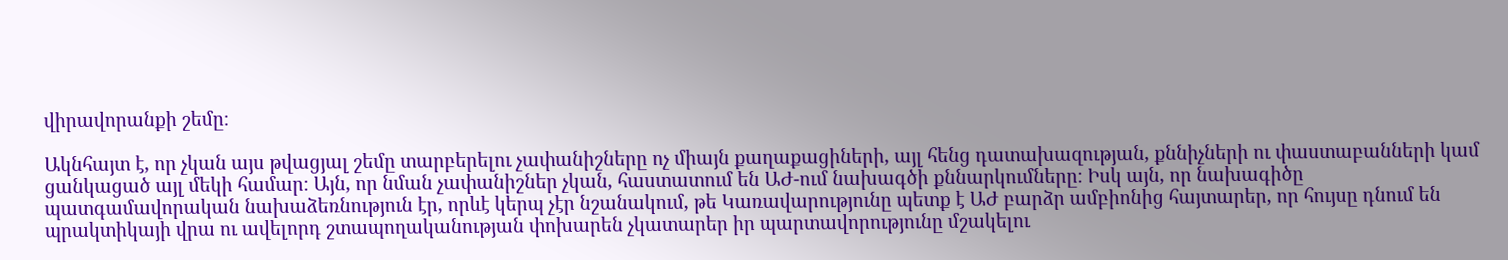վիրավորանքի շեմը։

Ակնհայտ է, որ չկան այս թվացյալ շեմը տարբերելու չափանիշները ոչ միայն քաղաքացիների, այլ հենց դատախազության, քննիչների ու փաստաբանների կամ ցանկացած այլ մեկի համար։ Այն, որ նման չափանիշներ չկան, հաստատում են ԱԺ-ում նախագծի քննարկումները։ Իսկ այն, որ նախագիծը պատգամավորական նախաձեռնություն էր, որևէ կերպ չէր նշանակում, թե Կառավարությունը պետք է ԱԺ բարձր ամբիոնից հայտարեր, որ հույսը դնում են պրակտիկայի վրա ու ավելորդ շտապողականության փոխարեն չկատարեր իր պարտավորությունը մշակելու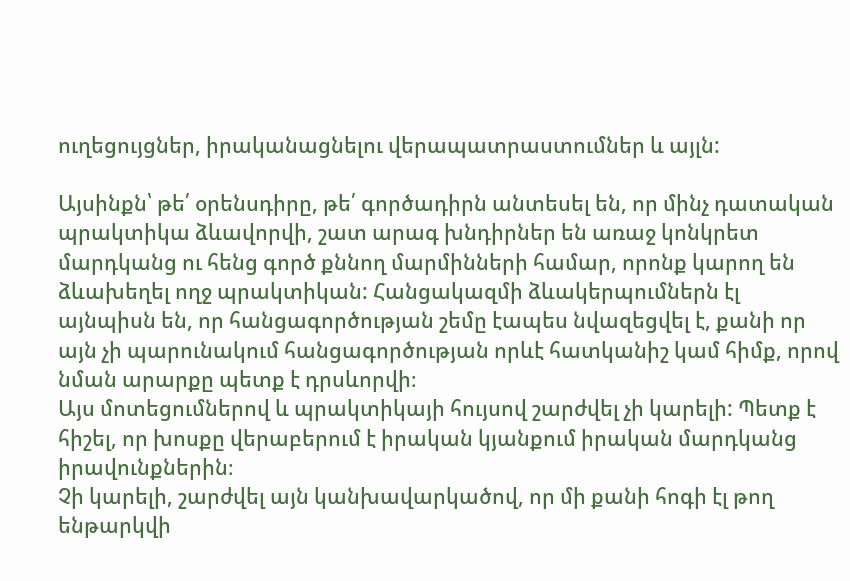ուղեցույցներ, իրականացնելու վերապատրաստումներ և այլն:

Այսինքն՝ թե՛ օրենսդիրը, թե՛ գործադիրն անտեսել են, որ մինչ դատական պրակտիկա ձևավորվի, շատ արագ խնդիրներ են առաջ կոնկրետ մարդկանց ու հենց գործ քննող մարմինների համար, որոնք կարող են ձևախեղել ողջ պրակտիկան: Հանցակազմի ձևակերպումներն էլ այնպիսն են, որ հանցագործության շեմը էապես նվազեցվել է, քանի որ այն չի պարունակում հանցագործության որևէ հատկանիշ կամ հիմք, որով նման արարքը պետք է դրսևորվի։
Այս մոտեցումներով և պրակտիկայի հույսով շարժվել չի կարելի: Պետք է հիշել, որ խոսքը վերաբերում է իրական կյանքում իրական մարդկանց իրավունքներին։
Չի կարելի, շարժվել այն կանխավարկածով, որ մի քանի հոգի էլ թող ենթարկվի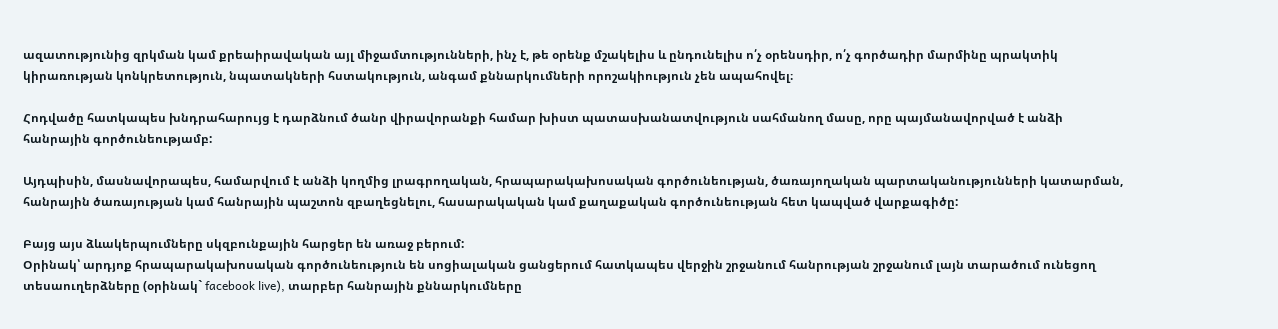ազատությունից զրկման կամ քրեաիրավական այլ միջամտությունների, ինչ է, թե օրենք մշակելիս և ընդունելիս ո՛չ օրենսդիր, ո՛չ գործադիր մարմինը պրակտիկ կիրառության կոնկրետություն, նպատակների հստակություն, անգամ քննարկումների որոշակիություն չեն ապահովել։

Հոդվածը հատկապես խնդրահարույց է դարձնում ծանր վիրավորանքի համար խիստ պատասխանատվություն սահմանող մասը, որը պայմանավորված է անձի հանրային գործունեությամբ:

Այդպիսին, մասնավորապես, համարվում է անձի կողմից լրագրողական, հրապարակախոսական գործունեության, ծառայողական պարտականությունների կատարման, հանրային ծառայության կամ հանրային պաշտոն զբաղեցնելու, հասարակական կամ քաղաքական գործունեության հետ կապված վարքագիծը:

Բայց այս ձևակերպումները սկզբունքային հարցեր են առաջ բերում:
Օրինակ՝ արդյոք հրապարակախոսական գործունեություն են սոցիալական ցանցերում հատկապես վերջին շրջանում հանրության շրջանում լայն տարածում ունեցող տեսաուղերձները (օրինակ` facebook live), տարբեր հանրային քննարկումները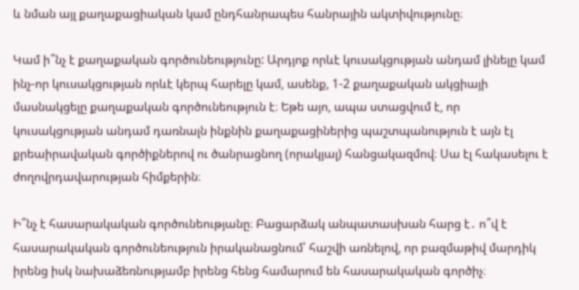և նման այլ քաղաքացիական կամ ընդհանրապես հանրային ակտիվությունը։

Կամ ի՞նչ է քաղաքական գործունեությունը: Արդյոք որևէ կուսակցության անդամ լինելը կամ ինչ-որ կուսակցության որևէ կերպ հարելը կամ, ասենք, 1-2 քաղաքական ակցիայի մասնակցելը քաղաքական գործունեություն է։ Եթե այո, ապա ստացվում է, որ կուսակցության անդամ դառնալն ինքնին քաղաքացիներից պաշտպանություն է այն էլ քրեաիրավական գործիքներով ու ծանրացնող (որակյալ) հանցակազմով։ Սա էլ հակասելու է ժողովրդավարության հիմքերին։

Ի՞նչ է հասարակական գործունեությանը։ Բացարձակ անպատասխան հարց է․ ո՞վ է հասարակական գործունեություն իրականացնում՝ հաշվի առնելով, որ բազմաթիվ մարդիկ իրենց իսկ նախաձեռնությամբ իրենց հենց համարում են հասարակական գործիչ։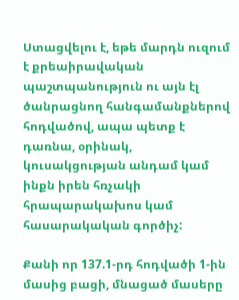Ստացվելու է, եթե մարդն ուզում է քրեաիրավական պաշտպանություն ու այն էլ ծանրացնող հանգամանքներով հոդվածով, ապա պետք է դառնա, օրինակ, կուսակցության անդամ կամ ինքն իրեն հռչակի հրապարակախոս կամ հասարակական գործիչ:

Քանի որ 137.1-րդ հոդվածի 1-ին մասից բացի, մնացած մասերը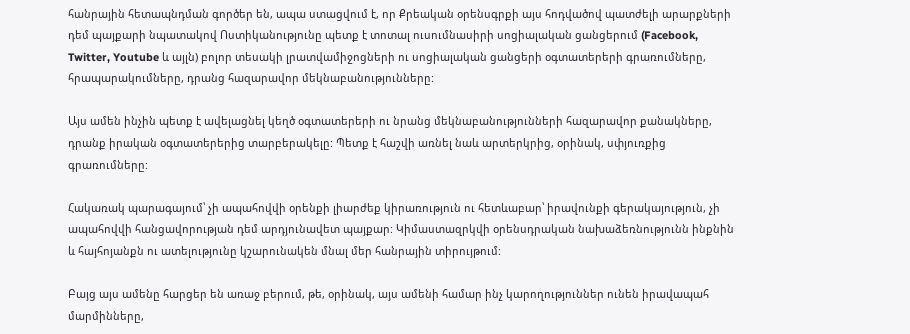հանրային հետապնդման գործեր են, ապա ստացվում է, որ Քրեական օրենսգրքի այս հոդվածով պատժելի արարքների դեմ պայքարի նպատակով Ոստիկանությունը պետք է տոտալ ուսումնասիրի սոցիալական ցանցերում (Facebook, Twitter, Youtube և այլն) բոլոր տեսակի լրատվամիջոցների ու սոցիալական ցանցերի օգտատերերի գրառումները, հրապարակումները, դրանց հազարավոր մեկնաբանությունները:

Այս ամեն ինչին պետք է ավելացնել կեղծ օգտատերերի ու նրանց մեկնաբանությունների հազարավոր քանակները, դրանք իրական օգտատերերից տարբերակելը: Պետք է հաշվի առնել նաև արտերկրից, օրինակ, սփյուռքից գրառումները:

Հակառակ պարագայում՝ չի ապահովվի օրենքի լիարժեք կիրառություն ու հետևաբար՝ իրավունքի գերակայություն, չի ապահովվի հանցավորության դեմ արդյունավետ պայքար: Կիմաստազրկվի օրենսդրական նախաձեռնությունն ինքնին և հայհոյանքն ու ատելությունը կշարունակեն մնալ մեր հանրային տիրույթում:

Բայց այս ամենը հարցեր են առաջ բերում, թե, օրինակ, այս ամենի համար ինչ կարողություններ ունեն իրավապահ մարմինները,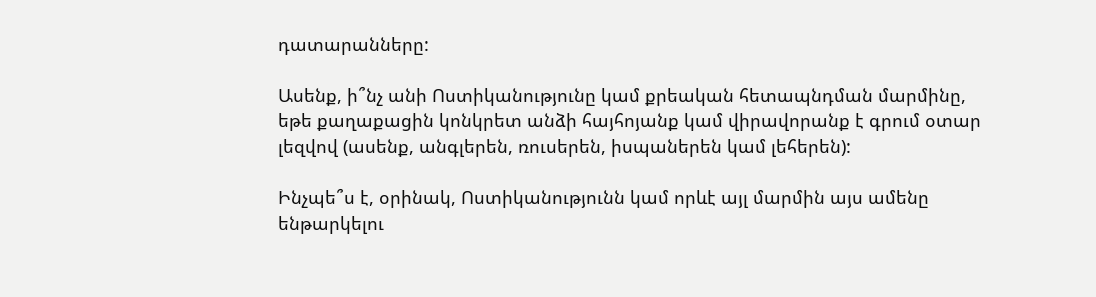դատարանները:

Ասենք, ի՞նչ անի Ոստիկանությունը կամ քրեական հետապնդման մարմինը, եթե քաղաքացին կոնկրետ անձի հայհոյանք կամ վիրավորանք է գրում օտար լեզվով (ասենք, անգլերեն, ռուսերեն, իսպաներեն կամ լեհերեն):

Ինչպե՞ս է, օրինակ, Ոստիկանությունն կամ որևէ այլ մարմին այս ամենը ենթարկելու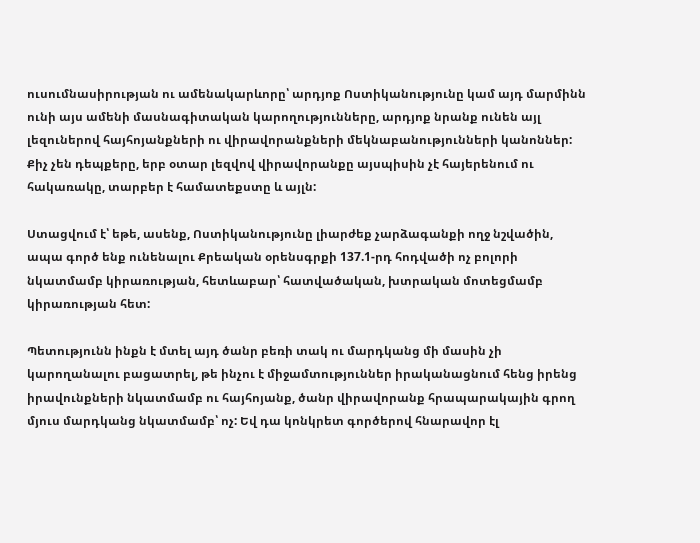ուսումնասիրության ու ամենակարևորը՝ արդյոք Ոստիկանությունը կամ այդ մարմինն ունի այս ամենի մասնագիտական կարողությունները, արդյոք նրանք ունեն այլ լեզուներով հայհոյանքների ու վիրավորանքների մեկնաբանությունների կանոններ: Քիչ չեն դեպքերը, երբ օտար լեզվով վիրավորանքը այսպիսին չէ հայերենում ու հակառակը, տարբեր է համատեքստը և այլն:

Ստացվում է՝ եթե, ասենք, Ոստիկանությունը լիարժեք չարձագանքի ողջ նշվածին, ապա գործ ենք ունենալու Քրեական օրենսգրքի 137.1-րդ հոդվածի ոչ բոլորի նկատմամբ կիրառության, հետևաբար՝ հատվածական, խտրական մոտեցմամբ կիրառության հետ:

Պետությունն ինքն է մտել այդ ծանր բեռի տակ ու մարդկանց մի մասին չի կարողանալու բացատրել, թե ինչու է միջամտություններ իրականացնում հենց իրենց իրավունքների նկատմամբ ու հայհոյանք, ծանր վիրավորանք հրապարակային գրող մյուս մարդկանց նկատմամբ՝ ոչ: Եվ դա կոնկրետ գործերով հնարավոր էլ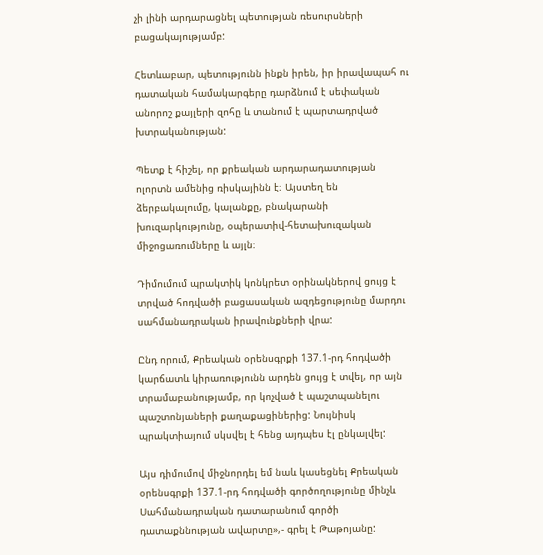չի լինի արդարացնել պետության ռեսուրսների բացակայությամբ:

Հետևաբար, պետությունն ինքն իրեն, իր իրավապահ ու դատական համակարգերը դարձնում է սեփական անորոշ քայլերի զոհը և տանում է պարտադրված խտրականության:

Պետք է հիշել, որ քրեական արդարադատության ոլորտն ամենից ռիսկայինն է։ Այստեղ են ձերբակալումը, կալանքը, բնակարանի խուզարկությունը, օպերատիվ-հետախուզական միջոցառումները և այլն։

Դիմումում պրակտիկ կոնկրետ օրինակներով ցույց է տրված հոդվածի բացասական ազդեցությունը մարդու սահմանադրական իրավունքների վրա:

Ընդ որում, Քրեական օրենսգրքի 137.1-րդ հոդվածի կարճատև կիրառությունն արդեն ցույց է տվել, որ այն տրամաբանությամբ, որ կոչված է պաշտպանելու պաշտոնյաների քաղաքացիներից: Նույնիսկ պրակտիայում սկսվել է հենց այդպես էլ ընկալվել:

Այս դիմումով միջնորդել եմ նաև կասեցնել Քրեական օրենսգրքի 137.1-րդ հոդվածի գործողությունը մինչև Սահմանադրական դատարանում գործի դատաքննության ավարտը»,- գրել է Թաթոյանը: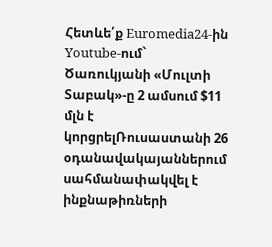Հետևե՛ք Euromedia24-ին
Youtube-ում`
Ծառուկյանի «Մուլտի Տաբակ»-ը 2 ամսում $11 մլն է կորցրելՌուսաստանի 26 օդանավակայաններում սահմանափակվել է ինքնաթիռների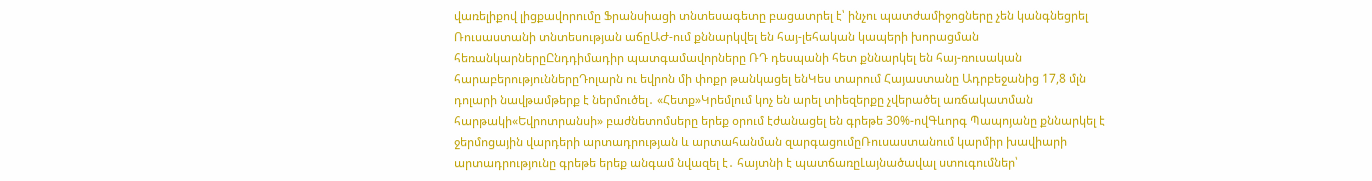վառելիքով լիցքավորումը Ֆրանսիացի տնտեսագետը բացատրել է՝ ինչու պատժամիջոցները չեն կանգնեցրել Ռուսաստանի տնտեսության աճըԱԺ-ում քննարկվել են հայ-լեհական կապերի խորացման հեռանկարներըԸնդդիմադիր պատգամավորները ՌԴ դեսպանի հետ քննարկել են հայ-ռուսական հարաբերություններըԴոլարն ու եվրոն մի փոքր թանկացել ենԿես տարում Հայաստանը Ադրբեջանից 17,8 մլն դոլարի նավթամթերք է ներմուծել․ «Հետք»Կրեմլում կոչ են արել տիեզերքը չվերածել առճակատման հարթակի«Եվրոտրանսի» բաժնետոմսերը երեք օրում էժանացել են գրեթե 30%-ովԳևորգ Պապոյանը քննարկել է ջերմոցային վարդերի արտադրության և արտահանման զարգացումըՌուսաստանում կարմիր խավիարի արտադրությունը գրեթե երեք անգամ նվազել է․ հայտնի է պատճառըԼայնածավալ ստուգումներ՝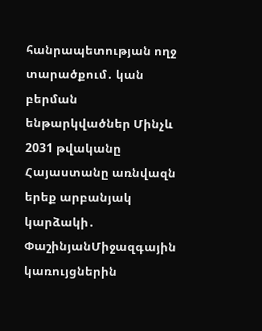հանրապետության ողջ տարածքում․ կան բերման ենթարկվածներ Մինչև 2031 թվականը Հայաստանը առնվազն երեք արբանյակ կարձակի․ ՓաշինյանՄիջազգային կառույցներին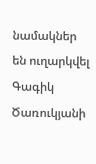նամակներ են ուղարկվել Գագիկ Ծառուկյանի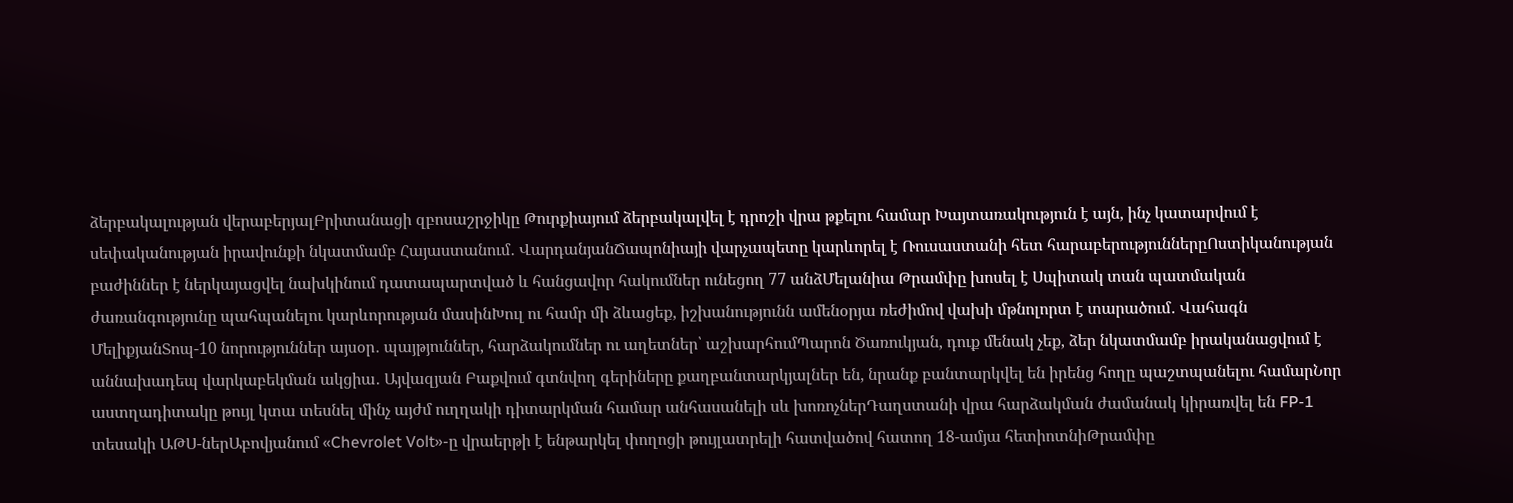ձերբակալության վերաբերյալԲրիտանացի զբոսաշրջիկը Թուրքիայում ձերբակալվել է դրոշի վրա թքելու համար Խայտառակություն է այն, ինչ կատարվում է սեփականության իրավունքի նկատմամբ Հայաստանում․ ՎարդանյանՃապոնիայի վարչապետը կարևորել է Ռուսաստանի հետ հարաբերություններըՈստիկանության բաժիններ է ներկայացվել նախկինում դատապարտված և հանցավոր հակումներ ունեցող 77 անձՄելանիա Թրամփը խոսել է Սպիտակ տան պատմական ժառանգությունը պահպանելու կարևորության մասինԽուլ ու համր մի ձևացեք, իշխանությունն ամենօրյա ռեժիմով վախի մթնոլորտ է տարածում․ Վահագն ՄելիքյանՏոպ-10 նորություններ այսօր․ պայթյուններ, հարձակումներ ու աղետներ՝ աշխարհումՊարոն Ծառուկյան, դուք մենակ չեք, ձեր նկատմամբ իրականացվում է աննախադեպ վարկաբեկման ակցիա․ Այվազյան Բաքվում գտնվող գերիները քաղբանտարկյալներ են, նրանք բանտարկվել են իրենց հողը պաշտպանելու համարՆոր աստղադիտակը թույլ կտա տեսնել մինչ այժմ ուղղակի դիտարկման համար անհասանելի սև խոռոչներԴաղստանի վրա հարձակման ժամանակ կիրառվել են FP-1 տեսակի ԱԹՍ-ներԱբովյանում «Chevrolet Volt»-ը վրաերթի է ենթարկել փողոցի թույլատրելի հատվածով հատող 18-ամյա հետիոտնիԹրամփը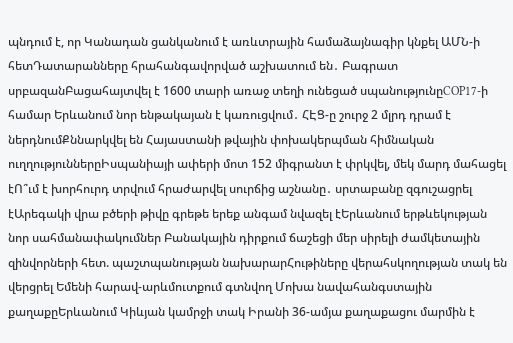պնդում է, որ Կանադան ցանկանում է առևտրային համաձայնագիր կնքել ԱՄՆ-ի հետԴատարանները հրահանգավորված աշխատում են․ Բագրատ սրբազանԲացահայտվել է 1600 տարի առաջ տեղի ունեցած սպանությունըCOP17-ի համար Երևանում նոր ենթակայան է կառուցվում․ ՀԷՑ-ը շուրջ 2 մլրդ դրամ է ներդնումՔննարկվել են Հայաստանի թվային փոխակերպման հիմնական ուղղություններըԻսպանիայի ափերի մոտ 152 միգրանտ է փրկվել, մեկ մարդ մահացել էՈ՞ւմ է խորհուրդ տրվում հրաժարվել սուրճից աշնանը․ սրտաբանը զգուշացրել էԱրեգակի վրա բծերի թիվը գրեթե երեք անգամ նվազել էԵրևանում երթևեկության նոր սահմանափակումներ Բանակային դիրքում ճաշեցի մեր սիրելի ժամկետային զինվորների հետ. պաշտպանության նախարարՀութիները վերահսկողության տակ են վերցրել Եմենի հարավ-արևմուտքում գտնվող Մոխա նավահանգստային քաղաքըԵրևանում Կիևյան կամրջի տակ Իրանի 36-ամյա քաղաքացու մարմին է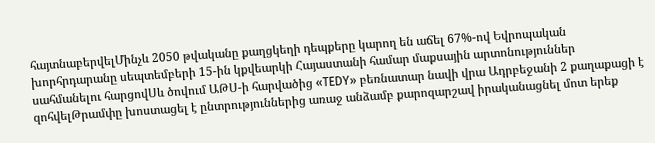հայտնաբերվելՄինչև 2050 թվականը քաղցկեղի դեպքերը կարող են աճել 67%-ով Եվրոպական խորհրդարանը սեպտեմբերի 15-ին կքվեարկի Հայաստանի համար մաքսային արտոնություններ սահմանելու հարցովՍև ծովում ԱԹՍ-ի հարվածից «TEDY» բեռնատար նավի վրա Ադրբեջանի 2 քաղաքացի է զոհվելԹրամփը խոստացել է ընտրություններից առաջ անձամբ քարոզարշավ իրականացնել մոտ երեք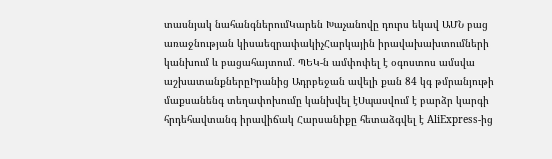տասնյակ նահանգներումԿարեն Խաչանովը դուրս եկավ ԱՄՆ բաց առաջնության կիսաեզրափակիչՀարկային իրավախախտումների կանխում և բացահայտում․ ՊԵԿ-ն ամփոփել է օգոստոս ամսվա աշխատանքներըԻրանից Ադրբեջան ավելի քան 84 կգ թմրանյութի մաքսանենգ տեղափոխումը կանխվել էՍպասվում է բարձր կարգի հրդեհավտանգ իրավիճակ Հարսանիքը հետաձգվել է AliExpress-ից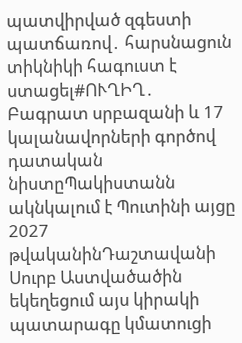պատվիրված զգեստի պատճառով․ հարսնացուն տիկնիկի հագուստ է ստացել#ՈՒՂԻՂ․ Բագրատ սրբազանի և 17 կալանավորների գործով դատական նիստըՊակիստանն ակնկալում է Պուտինի այցը 2027 թվականինԴաշտավանի Սուրբ Աստվածածին եկեղեցում այս կիրակի պատարագը կմատուցի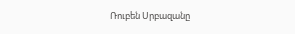Ռուբեն Սրբազանը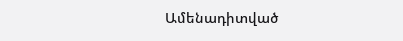Ամենադիտված